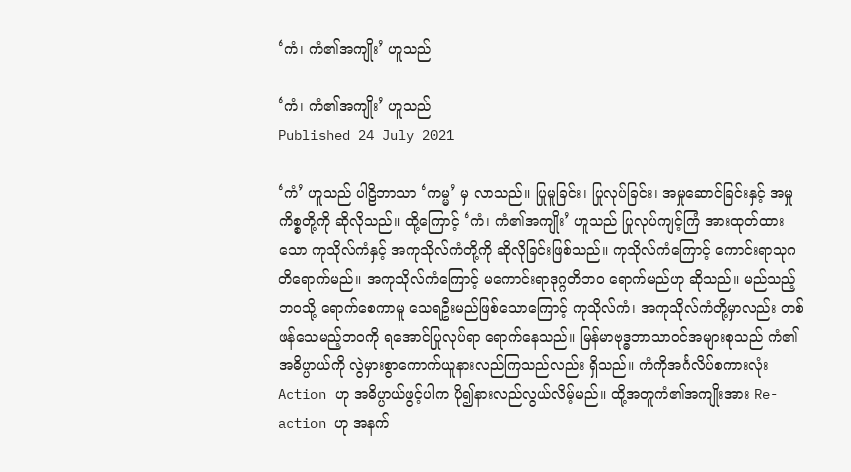‘ကံ၊ ကံ၏အကျိုး’ ဟူသည်

‘ကံ၊ ကံ၏အကျိုး’ ဟူသည်
Published 24 July 2021

‘ကံ’ ဟူသည် ပါဠိဘာသာ ‘ကမ္မ’ မှ လာသည်။ ပြုမူခြင်း၊ ပြုလုပ်ခြင်း၊ အမှုဆောင်ခြင်းနှင့် အမှုကိစ္စတို့ကို ဆိုလိုသည်။ ထို့ကြောင့် ‘ကံ၊ ကံ၏အကျိုး’ ဟူသည် ပြုလုပ်ကျင့်ကြံ အားထုတ်ထားသော ကုသိုလ်ကံနှင့် အကုသိုလ်ကံတို့ကို ဆိုလိုခြင်းဖြစ်သည်။ ကုသိုလ်ကံကြောင့် ကောင်းရာသုဂတိရောက်မည်။ အကုသိုလ်ကံကြောင့် မကောင်းရာဒုဂ္ဂတိဘဝ ရောက်မည်ဟု ဆိုသည်။ မည်သည့်ဘဝသို့ ရောက်စေကာမူ သေရဦးမည်ဖြစ်သောကြောင့် ကုသိုလ်ကံ၊ အကုသိုလ်ကံတို့မှာလည်း တစ်ဖန်သေမည့်ဘဝကို ရအောင်ပြုလုပ်ရာ ရောက်နေသည်။ မြန်မာဗုဒ္ဓဘာသာဝင်အများစုသည် ကံ၏အဓိပ္ပာယ်ကို လွဲမှားစွာကောက်ယူနားလည်ကြသည်လည်း ရှိသည်။ ကံကိုအင်္ဂလိပ်စကားလုံး Action ဟု အဓိပ္ပာယ်ဖွင့်ပါက ပို၍နားလည်လွယ်လိမ့်မည်။ ထို့အတူကံ၏အကျိုးအား Re-action ဟု အနက်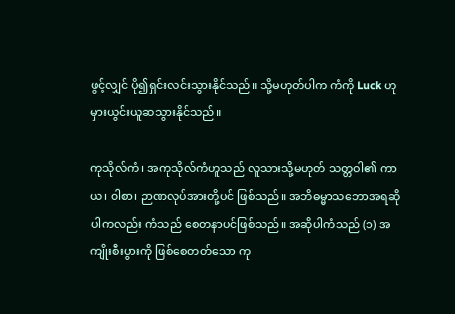ဖွင့်လျှင် ပို၍ရှင်းလင်းသွားနိုင်သည်။ သို့မဟုတ်ပါက ကံကို Luck ဟု မှားယွင်းယူဆသွားနိုင်သည်။

ကုသိုလ်ကံ၊ အကုသိုလ်ကံဟူသည် လူသားသို့မဟုတ် သတ္တဝါ၏ ကာယ၊ ၀ါစာ၊ ဉာဏလုပ်အားတို့ပင် ဖြစ်သည်။ အဘိဓမ္မာသဘောအရဆိုပါကလည်း ကံသည် စေတနာပင်ဖြစ်သည်။ အဆိုပါကံသည် (၁) အကျိုးစီးပွားကို ဖြစ်စေတတ်သော ကု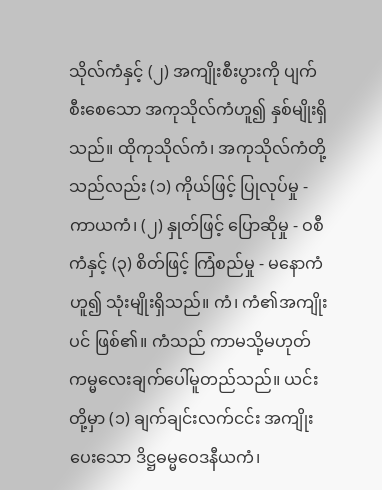သိုလ်ကံနှင့် (၂) အကျိုးစီးပွားကို ပျက်စီးစေသော အကုသိုလ်ကံဟူ၍ နှစ်မျိုးရှိသည်။ ထိုကုသိုလ်ကံ၊ အကုသိုလ်ကံတို့သည်လည်း (၁) ကိုယ်ဖြင့် ပြုလုပ်မှု - ကာယကံ၊ (၂) နှုတ်ဖြင့် ပြောဆိုမှု - ဝစီကံနှင့် (၃) စိတ်ဖြင့် ကြံစည်မှု - မနောကံဟူ၍ သုံးမျိုးရှိသည်။ ကံ၊ ကံ၏အကျိုးပင် ဖြစ်၏။ ကံသည် ကာမသို့မဟုတ် ကမ္မလေးချက်ပေါ်မူတည်သည်။ ယင်းတို့မှာ (၁) ချက်ချင်းလက်ငင်း အကျိုးပေးသော ဒိဋ္ဌဓမ္မဝေဒနီယကံ၊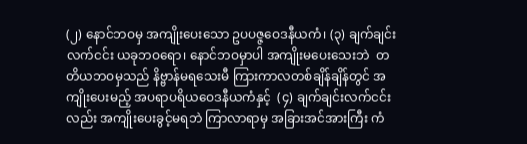(၂) နောင်ဘဝမှ အကျိုးပေးသော ဥပပဇ္ဇဝေဒနီယကံ၊ (၃) ချက်ချင်းလက်ငင်း ယခုဘဝရော၊ နောင်ဘဝမှာပါ အကျိုးမပေးသေးဘဲ  တတိယဘဝမှသည် နိဗ္ဗာန်မရသေးမီ ကြားကာလတစ်ချိန်ချိန်တွင် အကျိုးပေးမည့် အပရာပရိယဝေဒနီယကံနှင့်  (၄) ချက်ချင်းလက်ငင်းလည်း အကျိုးပေးခွင့်မရဘဲ ကြာလာရာမှ အခြားအင်အားကြီး ကံ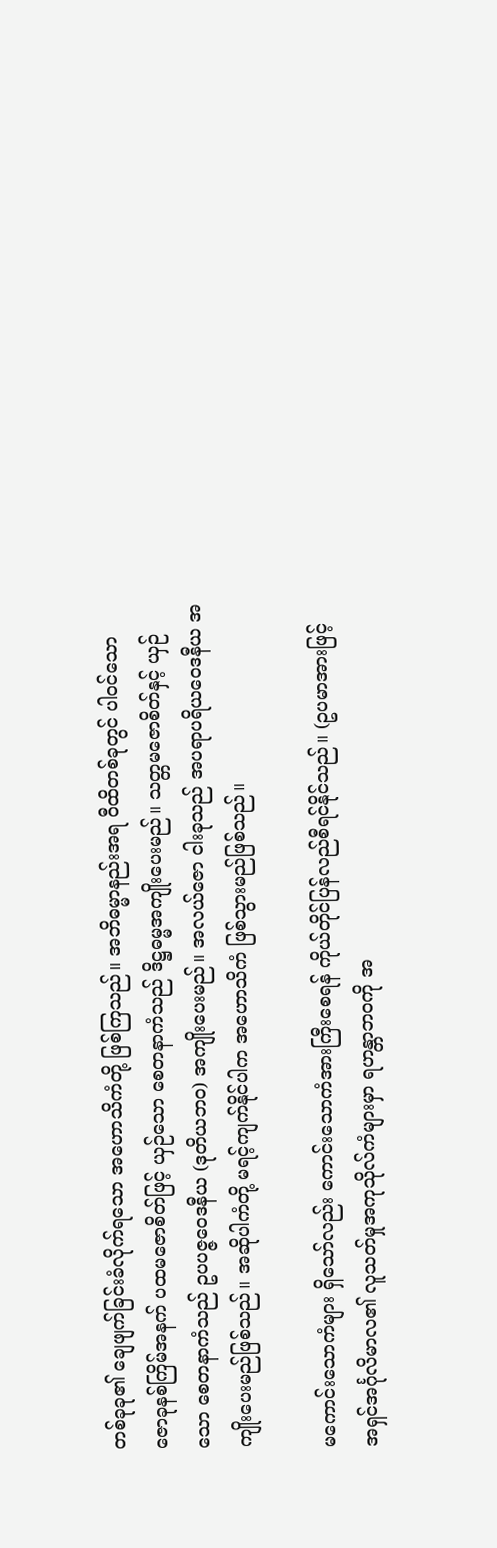တစ်ခုခု၏ ချေဖျက်ခြင်းခံလိုက်ရသော အဟောသိကံတို့ ဖြစ်ကြသည်။ အဘိဓမ္မာနည်းအရ ဝီထိတစ်ခုတွင် ပါဝင်သော ဇောခုနစ်ကြိမ်အနက် ပထမဇောစိတ်ဖြင့် ယှဉ်သော စေတနာကံသည် ဒိဋ္ဌဓမ္မအကျိုးပေးမည်။ သတ္တမဇောစိတ်နှင့် ယှဉ်သော စေတနာကံသည် ဥပပဇ္ဇဝေဒနီယ (ဒုတိယဘဝ) အကျိုးပေးမည်။ အလယ်ဇော ငါးခုသည် အပရာပရိယဝေဒနီယ အကျိုးပေးမည်ဖြစ်သည်။ အဆိုပါကံတို့ မရင့်ကျက်နိုင်ပါက အဟောသိကံ ဖြစ်သွားမည်ဖြစ်သည်။

မကောင်းသောကံများ ရှိသော်လည်း ကောင်းသောကံအားကြီးစေရန် ကိုယ်တိုင်ပြန်လည်စီရင်နိုင်သည်။ (ဥပမာအားဖြင့် အရှင်အင်္ဂုလိမာလ၏ လူသတ်မှုအကုသိုလ်ကံများမှာ ရဟန္တာဘဝကို အ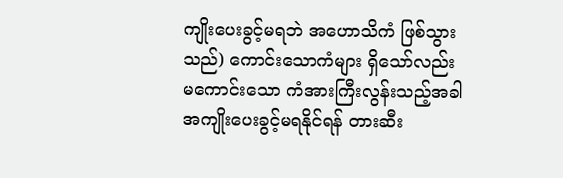ကျိုးပေးခွင့်မရဘဲ အဟောသိကံ ဖြစ်သွားသည်) ကောင်းသောကံများ ရှိသော်လည်း မကောင်းသော ကံအားကြီးလွန်းသည့်အခါ အကျိုးပေးခွင့်မရနိုင်ရန် တားဆီး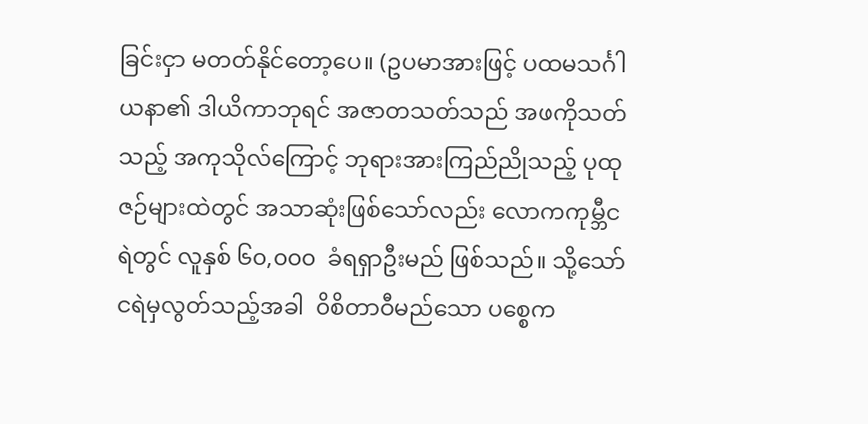ခြင်းငှာ မတတ်နိုင်တော့ပေ။ (ဥပမာအားဖြင့် ပထမသင်္ဂါယနာ၏ ဒါယိကာဘုရင် အဇာတသတ်သည် အဖကိုသတ်သည့် အကုသိုလ်ကြောင့် ဘုရားအားကြည်ညိုသည့် ပုထုဇဉ်များထဲတွင် အသာဆုံးဖြစ်သော်လည်း လောကကုမ္ဘီငရဲတွင် လူနှစ် ၆၀,၀၀၀  ခံရရှာဦးမည် ဖြစ်သည်။ သို့သော် ငရဲမှလွတ်သည့်အခါ  ၀ိစိတာဝီမည်သော ပစ္စေက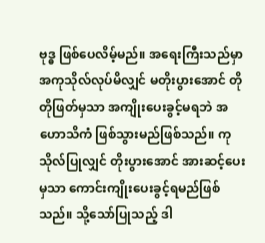ဗုဒ္ဓ ဖြစ်ပေလိမ့်မည်။ အရေးကြီးသည်မှာ အကုသိုလ်လုပ်မိလျှင် မတိုးပွားအောင် တိုတိုဖြတ်မှသာ အကျိုးပေးခွင့်မရဘဲ အဟောသိကံ ဖြစ်သွားမည်ဖြစ်သည်။ ကုသိုလ်ပြုလျှင် တိုးပွားအောင် အားဆင့်ပေးမှသာ ကောင်းကျိုးပေးခွင့်ရမည်ဖြစ်သည်။ သို့သော်ပြုသည့် ဒါ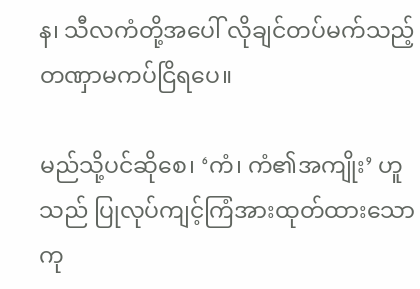န၊ သီလကံတို့အပေါ် လိုချင်တပ်မက်သည့် တဏှာမကပ်ငြိရပေ။

မည်သို့ပင်ဆိုစေ၊ ‘ကံ၊ ကံ၏အကျိုး’ ဟူသည် ပြုလုပ်ကျင့်ကြံအားထုတ်ထားသော ကု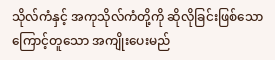သိုလ်ကံနှင့် အကုသိုလ်ကံတို့ကို ဆိုလိုခြင်းဖြစ်သောကြောင့်တူသော အကျိုးပေးမည်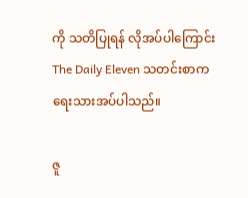ကို သတိပြုရန် လိုအပ်ပါကြောင်း The Daily Eleven သတင်းစာက ရေးသားအပ်ပါသည်။

ဇူ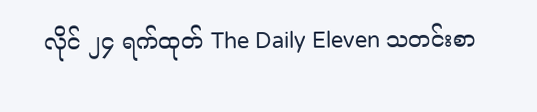လိုင် ၂၄ ရက်ထုတ် The Daily Eleven သတင်းစာ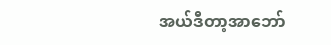အယ်ဒီတာ့အာဘော်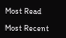Most Read

Most Recent